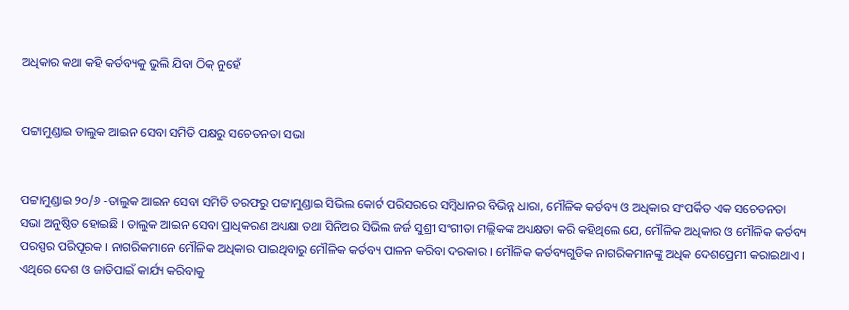ଅଧିକାର କଥା କହି କର୍ତବ୍ୟକୁ ଭୁଲି ଯିବା ଠିକ୍ ନୁହେଁ


ପଟ୍ଟାମୁଣ୍ଡାଇ ତାଲୁକ ଆଇନ ସେବା ସମିତି ପକ୍ଷରୁ ସଚେତନତା ସଭା


ପଟ୍ଟାମୁଣ୍ଡାଇ ୨୦/୬ -ତାଲୁକ ଆଇନ ସେବା ସମିତି ତରଫରୁ ପଟ୍ଟାମୁଣ୍ଡାଇ ସିଭିଲ କୋର୍ଟ ପରିସରରେ ସମ୍ବିଧାନର ବିଭିନ୍ନ ଧାରା, ମୌଳିକ କର୍ତବ୍ୟ ଓ ଅଧିକାର ସଂପର୍କିତ ଏକ ସଚେତନତା ସଭା ଅନୁଷ୍ଠିତ ହୋଇଛି । ତାଲୁକ ଆଇନ ସେବା ପ୍ରାଧିକରଣ ଅଧ୍ୟକ୍ଷା ତଥା ସିନିଅର ସିଭିଲ ଜର୍ଜ ସୁଶ୍ରୀ ସଂଗୀତା ମଲ୍ଲିକଙ୍କ ଅଧ୍ୟକ୍ଷତା କରି କହିଥିଲେ ଯେ, ମୌଳିକ ଅଧିକାର ଓ ମୌଳିକ କର୍ତବ୍ୟ ପରସ୍ପର ପରିପୂରକ । ନାଗରିକମାନେ ମୌଳିକ ଅଧିକାର ପାଇଥିବାରୁ ମୌଳିକ କର୍ତବ୍ୟ ପାଳନ କରିବା ଦରକାର । ମୌଳିକ କର୍ତବ୍ୟଗୁଡିକ ନାଗରିକମାନଙ୍କୁ ଅଧିକ ଦେଶପ୍ରେମୀ କରାଇଥାଏ । ଏଥିରେ ଦେଶ ଓ ଜାତିପାଇଁ କାର୍ଯ୍ୟ କରିବାକୁ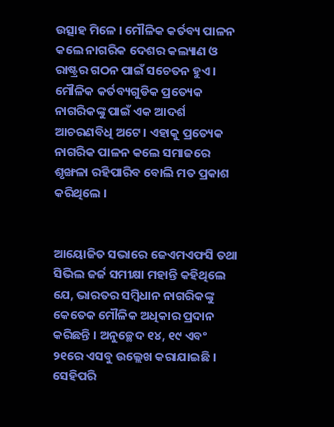ଉତ୍ସାହ ମିଳେ । ମୌଳିକ କର୍ତବ୍ୟ ପାଳନ କଲେ ନାଗରିକ ଦେଶର କଲ୍ୟାଣ ଓ ରାଷ୍ଟ୍ରର ଗଠନ ପାଇଁ ସଚେତନ ହୁଏ । ମୌଳିକ କର୍ତବ୍ୟଗୁଡିକ ପ୍ରତ୍ୟେକ ନାଗରିକଙ୍କୁ ପାଇଁ ଏକ ଆଦର୍ଶ ଆଚରଣବିଧି ଅଟେ । ଏହାକୁ ପ୍ରତ୍ୟେକ ନାଗରିକ ପାଳନ କଲେ ସମାଜରେ ଶୃଙ୍ଖଳା ରହିପାରିବ ବୋଲି ମତ ପ୍ରକାଶ କରିଥିଲେ ।


ଆୟୋଜିତ ସଭାରେ ଜେଏମଏଫସି ତଥା ସିଭିଲ ଜର୍ଜ ସମୀକ୍ଷା ମହାନ୍ତି କହିଥିଲେ ଯେ, ଭାରତର ସମ୍ବିଧାନ ନାଗରିକଙ୍କୁ କେତେକ ମୌଳିକ ଅଧିକାର ପ୍ରଦାନ କରିଛନ୍ତି । ଅନୁଚ୍ଛେଦ ୧୪, ୧୯ ଏବଂ ୨୧ରେ ଏସବୁ ଉଲ୍ଲେଖ କରାଯାଇଛି । ସେହିପରି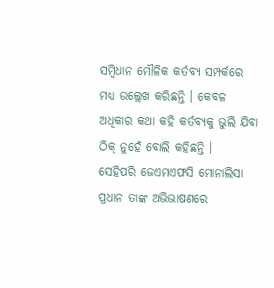ସମ୍ବିଧାନ ମୌଳିକ କର୍ତବ୍ୟ ସମ୍ପର୍କରେ ମଧ୍ୟ ଉଲ୍ଲେଖ କରିଛନ୍ତି । କେବଳ ଅଧିକାର କଥା କହି କର୍ତବ୍ୟକୁ ଭୁଲି ଯିବା ଠିକ୍ ନୁହେଁ ବୋଲି କହିଛନ୍ତି ।
ସେହିପରି ଜେଏମଏଫସି ମୋନାଲିସା ପ୍ରଧାନ ତାଙ୍କ ଅଭିଭାଷଣରେ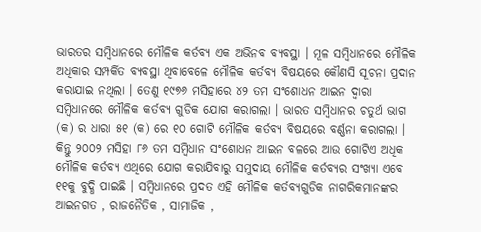ଭାରତର ସମ୍ବିଧାନରେ ମୌଳିକ କର୍ତବ୍ୟ ଏକ ଅଭିନବ ବ୍ୟବସ୍ଥା । ମୂଳ ସମ୍ବିଧାନରେ ମୌଳିକ ଅଧିକାର ସମ୍ପର୍କିତ ବ୍ୟବସ୍ଥା ଥିବାବେଳେ ମୌଳିକ କର୍ତବ୍ୟ ବିଷୟରେ କୌଣସି ସୂଚନା ପ୍ରଦାନ କରାଯାଇ ନଥିଲା । ତେଣୁ ୧୯୭୬ ମସିହାରେ ୪୨ ତମ ସଂଶୋଧନ ଆଇନ ଦ୍ୱାରା ସମ୍ବିଧାନରେ ମୌଳିକ କର୍ତବ୍ୟ ଗୁଡିକ ଯୋଗ କରାଗଲା । ଭାରତ ସମ୍ବିଧାନର ଚତୁର୍ଥ ଭାଗ (କ) ର ଧାରା ୫୧ (କ) ରେ ୧୦ ଗୋଟି ମୌଳିକ କର୍ତବ୍ୟ ବିଷୟରେ ବର୍ଣ୍ଣନା କରାଗଲା । କିନ୍ତୁ ୨୦୦୨ ମସିହା ୮୬ ତମ ସମ୍ବିଧାନ ସଂଶୋଧନ ଆଇନ ବଳରେ ଆଉ ଗୋଟିଏ ଅଧିକ ମୌଳିକ କର୍ତବ୍ୟ ଏଥିରେ ଯୋଗ କରାଯିବାରୁ ସମୁଦାୟ ମୌଳିକ କର୍ତବ୍ୟର ସଂଖ୍ୟା ଏବେ ୧୧କୁ ବୁଦ୍ଧି ପାଇଛି । ସମ୍ବିଧାନରେ ପ୍ରଦତ ଏହି ମୌଳିକ କର୍ତବ୍ୟଗୁଡିକ ନାଗରିକମାନଙ୍କର ଆଇନଗତ , ରାଜନୈତିକ , ସାମାଜିକ ,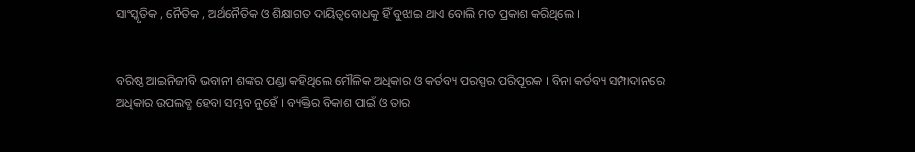ସାଂସ୍କୃତିକ , ନୈତିକ , ଅର୍ଥନୈତିକ ଓ ଶିକ୍ଷାଗତ ଦାୟିତ୍ୱବୋଧକୁ ହିଁ ବୁଝାଇ ଥାଏ ବୋଲି ମତ ପ୍ରକାଶ କରିଥିଲେ ।


ବରିଷ୍ଠ ଆଇନିଜୀବି ଭବାନୀ ଶଙ୍କର ପଣ୍ଡା କହିଥିଲେ ମୌଳିକ ଅଧିକାର ଓ କର୍ତବ୍ୟ ପରସ୍ପର ପରିପୂରକ । ବିନା କର୍ତବ୍ୟ ସମ୍ପାଦାନରେ ଅଧିକାର ଉପଲବ୍ଧ ହେବା ସମ୍ଭବ ନୁହେଁ । ବ୍ୟକ୍ତିର ବିକାଶ ପାଇଁ ଓ ତାର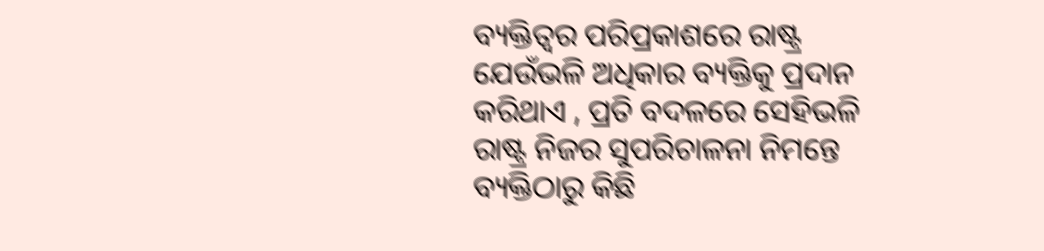ବ୍ୟକ୍ତିତ୍ୱର ପରିପ୍ରକାଶରେ ରାଷ୍ଟ୍ର ଯେଉଁଭଳି ଅଧିକାର ବ୍ୟକ୍ତିକୁ ପ୍ରଦାନ କରିଥାଏ , ପ୍ରତି ବଦଳରେ ସେହିଭଳି ରାଷ୍ଟ୍ର ନିଜର ସୁପରିଚାଳନା ନିମନ୍ତେ ବ୍ୟକ୍ତିଠାରୁ କିଛି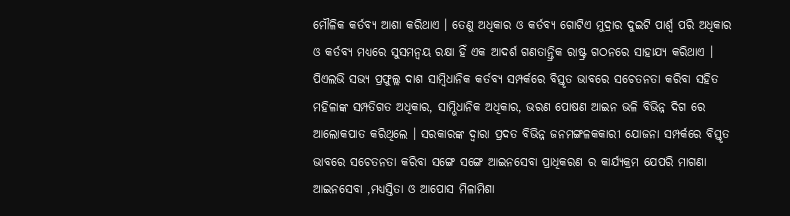ମୌଳିକ କର୍ତବ୍ୟ ଆଶା କରିଥାଏ । ତେଣୁ ଅଧିକାର ଓ କର୍ତବ୍ୟ ଗୋଟିଏ ମୁଦ୍ରାର ଦୁଇଟି ପାର୍ଶ୍ୱ ପରି ଅଧିକାର ଓ କର୍ତବ୍ୟ ମଧ୍ୟରେ ସୁସମନ୍ୱୟ ରକ୍ଷା ହିଁ ଏକ ଆଦର୍ଶ ଗଣତାନ୍ତ୍ରିକ ରାଷ୍ଟ୍ର ଗଠନରେ ସାହାଯ୍ୟ କରିଥାଏ ।
ପିଏଲଭି ସଭ୍ୟ ପ୍ରଫୁଲ୍ଲ ଦାଶ ସାମ୍ବିଧାନିକ କର୍ତବ୍ୟ ସମ୍ପର୍କରେ ବିସ୍ତୃତ ଭାବରେ ସଚେତନତା କରିବା ସହିତ ମହିଳାଙ୍କ ସମ୍ପତିଗତ ଅଧିକାର, ସାମ୍ଭିଧାନିକ ଅଧିକାର, ଭରଣ ପୋଷଣ ଆଇନ ଭଳି ବିଭିନ୍ନ ଦିଗ ରେ ଆଲୋକପାତ କରିଥିଲେ । ସରକାରଙ୍କ ଦ୍ୱାରା ପ୍ରଦତ ବିଭିନ୍ନ ଜନମଙ୍ଗଳକକାରୀ ଯୋଜନା ସମ୍ପର୍କରେ ବିସ୍ତୃତ ଭାବରେ ସଚେତନତା କରିବା ସଙ୍ଗେ ସଙ୍ଗେ ଆଇନସେବା ପ୍ରାଧିକରଣ ର କାର୍ଯ୍ୟକ୍ରମ ଯେପରି ମାଗଣା ଆଇନସେବା ,ମଧ୍ୟସ୍ତିତା ଓ ଆପୋସ ମିଳାମିଶା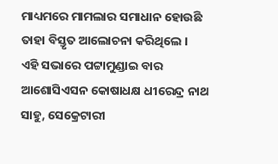ମାଧ୍ୟମରେ ମାମଲାର ସମାଧାନ ହୋଉଛି ତାହା ବିସ୍ତୃତ ଆଲୋଚନା କରିଥିଲେ ।
ଏହି ସଭାରେ ପଟ୍ଟାମୁଣ୍ଡାଇ ବାର ଆଶୋସିଏସନ କୋଷାଧକ୍ଷ ଧୀରେନ୍ଦ୍ର ନାଥ ସାହୁ, ସେକ୍ରେଟାରୀ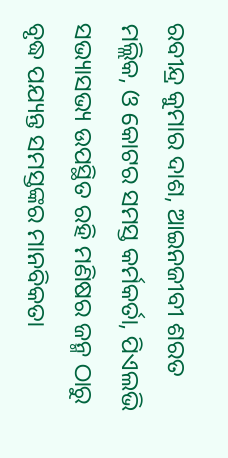ରବୀନ୍ଦ୍ର କୁମାର ଦାଶ, ଆଇନଜୀବୀ ଶରତ ମଲ୍ଲିକ, ଓ କୋଟର ସମସ୍ତ କର୍ମକର୍ତା, ପିଏଲଭି ସଭ୍ୟାସଭ୍ୟ ଉପସ୍ଥିତ ରହି ମଣିଷର ଜନ୍ମ ଠାରୁ ବୃଦ୍ଧ ପଯ୍ୟନ୍ତ ସମସ୍ତଙ୍କର ମାନବିକତା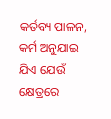କର୍ତବ୍ୟ ପାଳନ, କର୍ମ ଅନୁଯାଇ ଯିଏ ଯେଉଁ କ୍ଷେତ୍ରରେ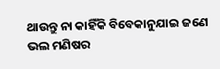ଥାଉନ୍ତୁ ନା କାହିଁକି ବିବେକାନୁଯାଇ ଜଣେ ଭଲ ମଣିଷର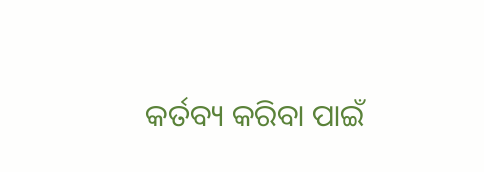କର୍ତବ୍ୟ କରିବା ପାଇଁ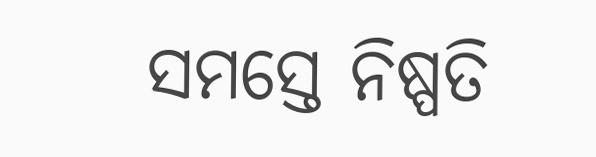ସମସ୍ତେ ନିଷ୍ପତି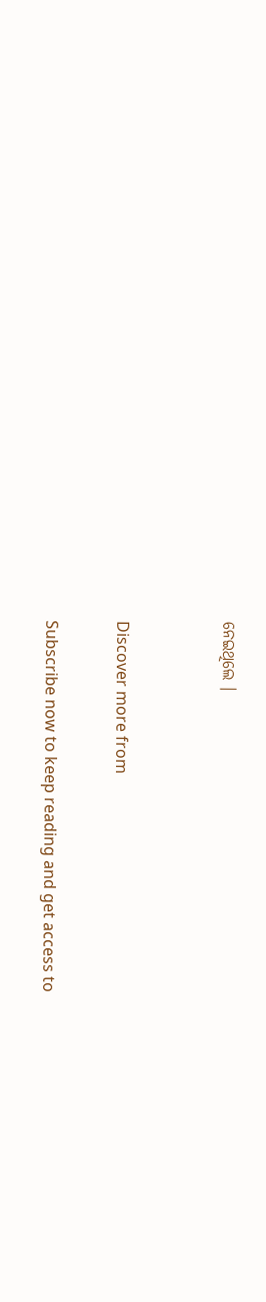ନେଇଥିଲେ ।


Discover more from

Subscribe now to keep reading and get access to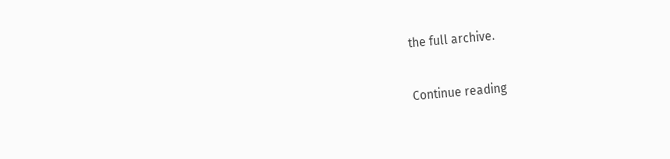the full archive.

Continue reading